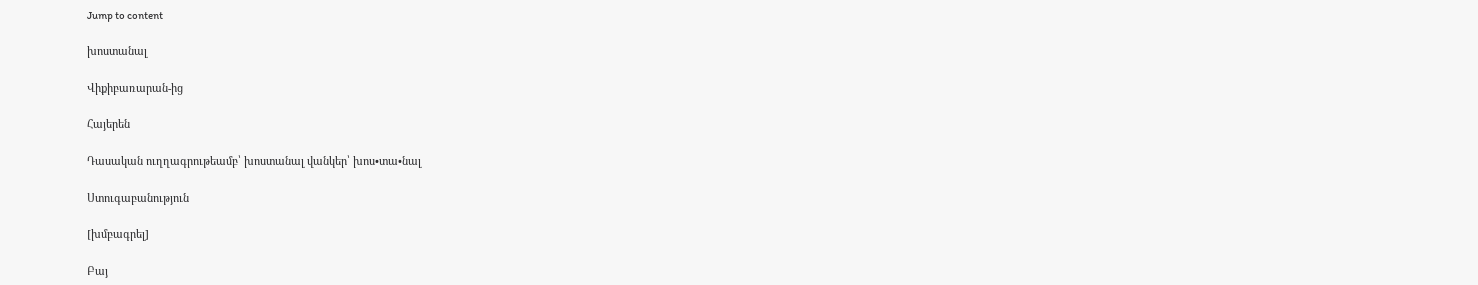Jump to content

խոստանալ

Վիքիբառարան-ից

Հայերեն

Դասական ուղղագրութեամբ՝ խոստանալ վանկեր՝ խոս•տա•նալ

Ստուգաբանություն

[խմբագրել]

Բայ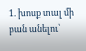1. խոսք տալ մի բան անելու՝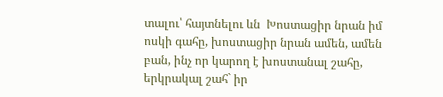տալու՝ հայտնելու ևն  Խոստացիր նրան իմ ոսկի գահը, խոստացիր նրան ամեն, ամեն բան, ինչ որ կարող է խոստանալ շահը, երկրակալ շահ` իր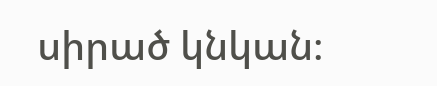սիրած կնկան։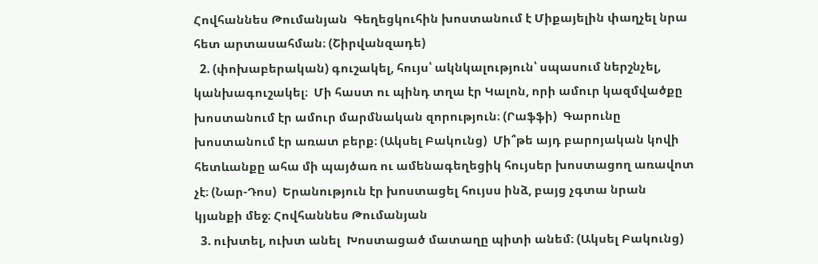Հովհաննես Թումանյան  Գեղեցկուհին խոստանում է Միքայելին փաղչել նրա հետ արտասահման։ (Շիրվանզադե)
  2. (փոխաբերական) գուշակել, հույս՝ ակնկալություն՝ սպասում ներշնչել, կանխագուշակել։  Մի հաստ ու պինդ տղա էր Կալոն, որի ամուր կազմվածքը խոստանում էր ամուր մարմնական զորություն։ (Րաֆֆի)  Գարունը խոստանում էր առատ բերք։ (Ակսել Բակունց)  Մի՞թե այդ բարոյական կովի հետևանքը ահա մի պայծառ ու ամենագեղեցիկ հույսեր խոստացող առավոտ չէ։ (Նար-Դոս)  Երանություն էր խոստացել հույսս ինձ, բայց չգտա նրան կյանքի մեջ։ Հովհաննես Թումանյան
  3. ուխտել, ուխտ անել  Խոստացած մատաղը պիտի անեմ։ (Ակսել Բակունց)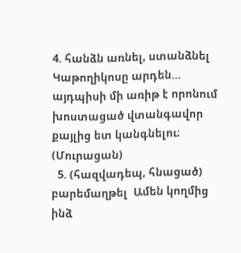4. հանձն առնել, ստանձնել  Կաթողիկոսը արդեն… այդպիսի մի առիթ է որոնում խոստացած վտանգավոր քայլից ետ կանգնելու։ (Մուրացան)
  5. (հազվադեպ, հնացած) բարեմաղթել  Ամեն կողմից ինձ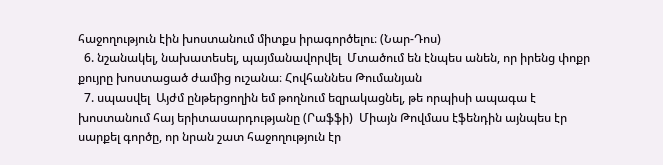հաջողություն էին խոստանում միտքս իրագործելու։ (Նար-Դոս)
  6. նշանակել, նախատեսել, պայմանավորվել  Մտածում են էնպես անեն, որ իրենց փոքր քույրը խոստացած ժամից ուշանա։ Հովհաննես Թումանյան
  7. սպասվել  Այժմ ընթերցողին եմ թողնում եզրակացնել, թե որպիսի ապագա է խոստանում հայ երիտասարդությանը (Րաֆֆի)  Միայն Թովմաս էֆենդին այնպես էր սարքել գործը, որ նրան շատ հաջողություն էր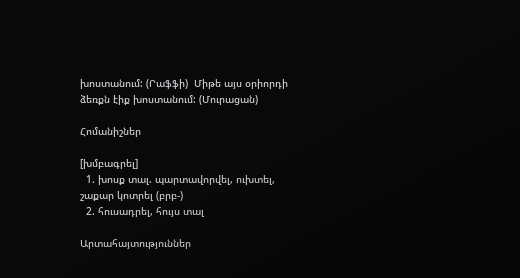խոստանում: (Րաֆֆի)  Միթե այս օրիորդի ձեռքն էիք խոստանում: (Մուրացան)

Հոմանիշներ

[խմբագրել]
  1. խոսք տալ. պարտավորվել, ուխտել, շաքար կոտրել (բրբ-)
  2. հուսադրել, հույս տալ

Արտահայտություններ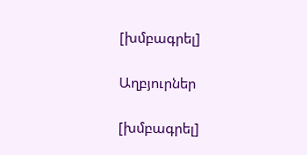[խմբագրել]

Աղբյուրներ

[խմբագրել]